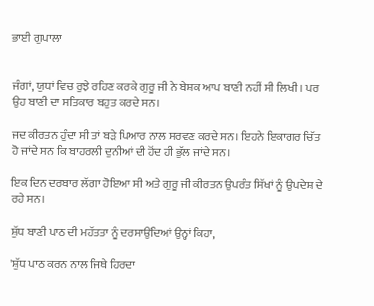ਭਾਈ ਗੁਪਾਲਾ


ਜੰਗਾਂ, ਯੁਧਾਂ ਵਿਚ ਰੁਝੇ ਰਹਿਣ ਕਰਕੇ ਗੁਰੂ ਜੀ ਨੇ ਬੇਸ਼ਕ ਆਪ ਬਾਣੀ ਨਹੀਂ ਸੀ ਲਿਖੀ। ਪਰ ਉਹ ਬਾਣੀ ਦਾ ਸਤਿਕਾਰ ਬਹੁਤ ਕਰਦੇ ਸਨ।

ਜਦ ਕੀਰਤਨ ਹੁੰਦਾ ਸੀ ਤਾਂ ਬੜੇ ਪਿਆਰ ਨਾਲ ਸਰਵਣ ਕਰਦੇ ਸਨ। ਇਹਨੇ ਇਕਾਗਰ ਚਿੱਤ ਹੋ ਜਾਂਦੇ ਸਨ ਕਿ ਬਾਹਰਲੀ ਦੁਨੀਆਂ ਦੀ ਹੋਂਦ ਹੀ ਭੁੱਲ ਜਾਂਦੇ ਸਨ।

ਇਕ ਦਿਨ ਦਰਬਾਰ ਲੱਗਾ ਹੋਇਆ ਸੀ ਅਤੇ ਗੁਰੂ ਜੀ ਕੀਰਤਨ ਉਪਰੰਤ ਸਿੱਖਾਂ ਨੂੰ ਉਪਦੇਸ਼ ਦੇ ਰਹੇ ਸਨ।

ਸ਼ੁੱਧ ਬਾਣੀ ਪਾਠ ਦੀ ਮਹੱਤਤਾ ਨੂੰ ਦਰਸਾਉਂਦਿਆਂ ਉਨ੍ਹਾਂ ਕਿਹਾ,

'ਸ਼ੁੱਧ ਪਾਠ ਕਰਨ ਨਾਲ ਜਿਥੇ ਹਿਰਦਾ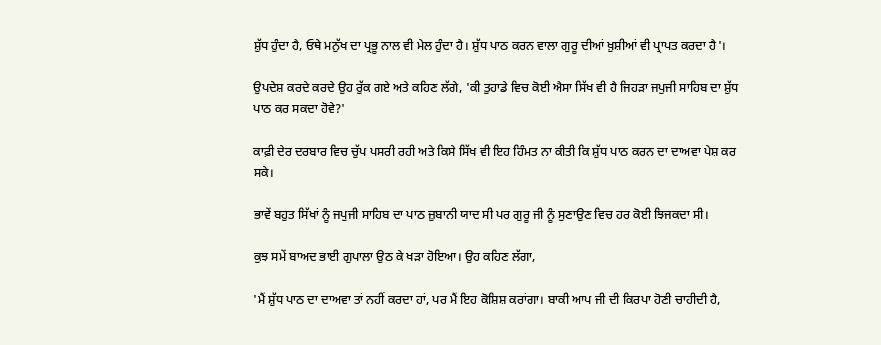ਸ਼ੁੱਧ ਹੁੰਦਾ ਹੈ, ਓਥੇ ਮਨੁੱਖ ਦਾ ਪ੍ਰਭੂ ਨਾਲ ਵੀ ਮੇਲ ਹੁੰਦਾ ਹੈ। ਸ਼ੁੱਧ ਪਾਠ ਕਰਨ ਵਾਲਾ ਗੁਰੂ ਦੀਆਂ ਖ਼ੁਸ਼ੀਆਂ ਵੀ ਪ੍ਰਾਪਤ ਕਰਦਾ ਹੈ'।

ਉਪਦੇਸ਼ ਕਰਦੇ ਕਰਦੇ ਉਹ ਰੁੱਕ ਗਏ ਅਤੇ ਕਹਿਣ ਲੱਗੇ, 'ਕੀ ਤੁਹਾਡੇ ਵਿਚ ਕੋਈ ਐਸਾ ਸਿੱਖ ਵੀ ਹੈ ਜਿਹੜਾ ਜਪੁਜੀ ਸਾਹਿਬ ਦਾ ਸ਼ੁੱਧ ਪਾਠ ਕਰ ਸਕਦਾ ਹੋਵੇ?'

ਕਾਫ਼ੀ ਦੇਰ ਦਰਬਾਰ ਵਿਚ ਚੁੱਪ ਪਸਰੀ ਰਹੀ ਅਤੇ ਕਿਸੇ ਸਿੱਖ ਵੀ ਇਹ ਹਿੰਮਤ ਨਾ ਕੀਤੀ ਕਿ ਸ਼ੁੱਧ ਪਾਠ ਕਰਨ ਦਾ ਦਾਅਵਾ ਪੇਸ਼ ਕਰ ਸਕੇ।

ਭਾਵੇਂ ਬਹੁਤ ਸਿੱਖਾਂ ਨੂੰ ਜਪੁਜੀ ਸਾਹਿਬ ਦਾ ਪਾਠ ਜ਼ੁਬਾਨੀ ਯਾਦ ਸੀ ਪਰ ਗੁਰੂ ਜੀ ਨੂੰ ਸੁਣਾਉਣ ਵਿਚ ਹਰ ਕੋਈ ਝਿਜਕਦਾ ਸੀ।

ਕੁਝ ਸਮੇਂ ਬਾਅਦ ਭਾਈ ਗੁਪਾਲਾ ਉਠ ਕੇ ਖੜਾ ਹੋਇਆ। ਉਹ ਕਹਿਣ ਲੱਗਾ,

'ਮੈਂ ਸ਼ੁੱਧ ਪਾਠ ਦਾ ਦਾਅਵਾ ਤਾਂ ਨਹੀਂ ਕਰਦਾ ਹਾਂ, ਪਰ ਮੈਂ ਇਹ ਕੋਸ਼ਿਸ਼ ਕਰਾਂਗਾ। ਬਾਕੀ ਆਪ ਜੀ ਦੀ ਕਿਰਪਾ ਹੋਣੀ ਚਾਹੀਦੀ ਹੈ,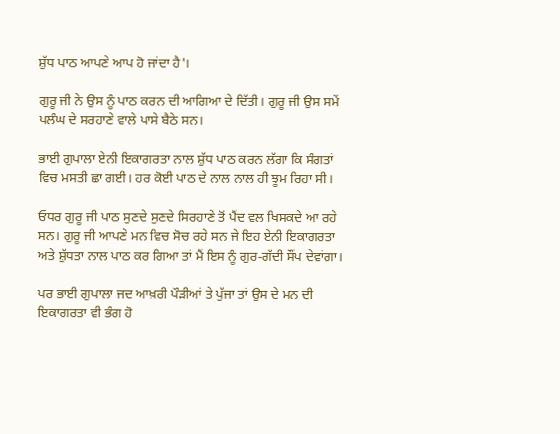ਸ਼ੁੱਧ ਪਾਠ ਆਪਣੇ ਆਪ ਹੋ ਜਾਂਦਾ ਹੈ'।

ਗੁਰੂ ਜੀ ਨੇ ਉਸ ਨੂੰ ਪਾਠ ਕਰਨ ਦੀ ਆਗਿਆ ਦੇ ਦਿੱਤੀ। ਗੁਰੂ ਜੀ ਉਸ ਸਮੇਂ ਪਲੰਘ ਦੇ ਸਰਹਾਣੇ ਵਾਲੇ ਪਾਸੇ ਬੈਠੇ ਸਨ।

ਭਾਈ ਗੁਪਾਲਾ ਏਨੀ ਇਕਾਗਰਤਾ ਨਾਲ ਸ਼ੁੱਧ ਪਾਠ ਕਰਨ ਲੱਗਾ ਕਿ ਸੰਗਤਾਂ ਵਿਚ ਮਸਤੀ ਛਾ ਗਈ। ਹਰ ਕੋਈ ਪਾਠ ਦੇ ਨਾਲ ਨਾਲ ਹੀ ਝੂਮ ਰਿਹਾ ਸੀ।

ਓਧਰ ਗੁਰੂ ਜੀ ਪਾਠ ਸੁਣਦੇ ਸੁਣਦੇ ਸਿਰਹਾਣੇ ਤੋਂ ਪੈਂਦ ਵਲ ਖਿਸਕਦੇ ਆ ਰਹੇ ਸਨ। ਗੁਰੂ ਜੀ ਆਪਣੇ ਮਨ ਵਿਚ ਸੋਚ ਰਹੇ ਸਨ ਜੇ ਇਹ ਏਨੀ ਇਕਾਗਰਤਾ ਅਤੇ ਸ਼ੁੱਧਤਾ ਨਾਲ ਪਾਠ ਕਰ ਗਿਆ ਤਾਂ ਮੈਂ ਇਸ ਨੂੰ ਗੁਰ-ਗੱਦੀ ਸੌਂਪ ਦੇਵਾਂਗਾ।

ਪਰ ਭਾਈ ਗੁਪਾਲਾ ਜਦ ਆਖ਼ਰੀ ਪੌੜੀਆਂ ਤੇ ਪੁੱਜਾ ਤਾਂ ਉਸ ਦੇ ਮਨ ਦੀ ਇਕਾਗਰਤਾ ਵੀ ਭੰਗ ਹੋ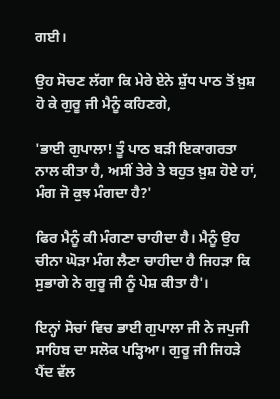ਗਈ।

ਉਹ ਸੋਚਣ ਲੱਗਾ ਕਿ ਮੇਰੇ ਏਨੇ ਸ਼ੁੱਧ ਪਾਠ ਤੋਂ ਖ਼ੁਸ਼ ਹੋ ਕੇ ਗੁਰੂ ਜੀ ਮੈਨੂੰ ਕਹਿਣਗੇ,

'ਭਾਈ ਗੁਪਾਲਾ! ਤੂੰ ਪਾਠ ਬੜੀ ਇਕਾਗਰਤਾ ਨਾਲ ਕੀਤਾ ਹੈ, ਅਸੀਂ ਤੇਰੇ ਤੇ ਬਹੁਤ ਖ਼ੁਸ਼ ਹੋਏ ਹਾਂ, ਮੰਗ ਜੋ ਕੁਝ ਮੰਗਦਾ ਹੈ?'

ਫਿਰ ਮੈਨੂੰ ਕੀ ਮੰਗਣਾ ਚਾਹੀਦਾ ਹੈ। ਮੈਨੂੰ ਉਹ ਚੀਨਾ ਘੋੜਾ ਮੰਗ ਲੈਣਾ ਚਾਹੀਦਾ ਹੈ ਜਿਹੜਾ ਕਿ ਸੁਭਾਗੇ ਨੇ ਗੁਰੂ ਜੀ ਨੂੰ ਪੇਸ਼ ਕੀਤਾ ਹੈ'।

ਇਨ੍ਹਾਂ ਸੋਚਾਂ ਵਿਚ ਭਾਈ ਗੁਪਾਲਾ ਜੀ ਨੇ ਜਪੁਜੀ ਸਾਹਿਬ ਦਾ ਸਲੋਕ ਪੜ੍ਹਿਆ। ਗੁਰੂ ਜੀ ਜਿਹੜੇ ਪੈਂਦ ਵੱਲ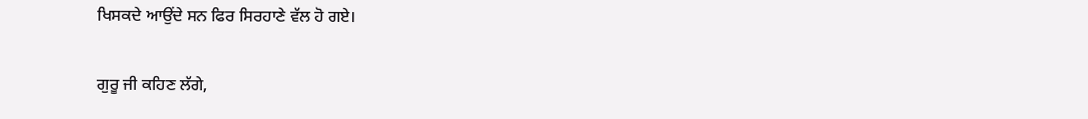ਖਿਸਕਦੇ ਆਉਂਦੇ ਸਨ ਫਿਰ ਸਿਰਹਾਣੇ ਵੱਲ ਹੋ ਗਏ।

ਗੁਰੂ ਜੀ ਕਹਿਣ ਲੱਗੇ,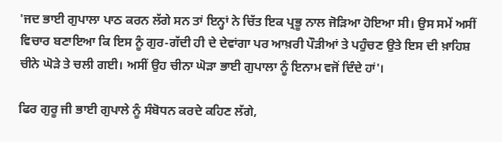'ਜਦ ਭਾਈ ਗੁਪਾਲਾ ਪਾਠ ਕਰਨ ਲੱਗੇ ਸਨ ਤਾਂ ਇਨ੍ਹਾਂ ਨੇ ਚਿੱਤ ਇਕ ਪ੍ਰਭੂ ਨਾਲ ਜੋੜਿਆ ਹੋਇਆ ਸੀ। ਉਸ ਸਮੇਂ ਅਸੀਂ ਵਿਚਾਰ ਬਣਾਇਆ ਕਿ ਇਸ ਨੂੰ ਗੁਰ-ਗੱਦੀ ਹੀ ਦੇ ਦੇਵਾਂਗਾ ਪਰ ਆਖ਼ਰੀ ਪੌੜੀਆਂ ਤੇ ਪਹੁੰਚਣ ਉਤੇ ਇਸ ਦੀ ਖ਼ਾਹਿਸ਼ ਚੀਨੇ ਘੋੜੇ ਤੇ ਚਲੀ ਗਈ। ਅਸੀਂ ਉਹ ਚੀਨਾ ਘੋੜਾ ਭਾਈ ਗੁਪਾਲਾ ਨੂੰ ਇਨਾਮ ਵਜੋਂ ਦਿੰਦੇ ਹਾਂ'।

ਫਿਰ ਗੁਰੂ ਜੀ ਭਾਈ ਗੁਪਾਲੇ ਨੂੰ ਸੰਬੋਧਨ ਕਰਦੇ ਕਹਿਣ ਲੱਗੇ,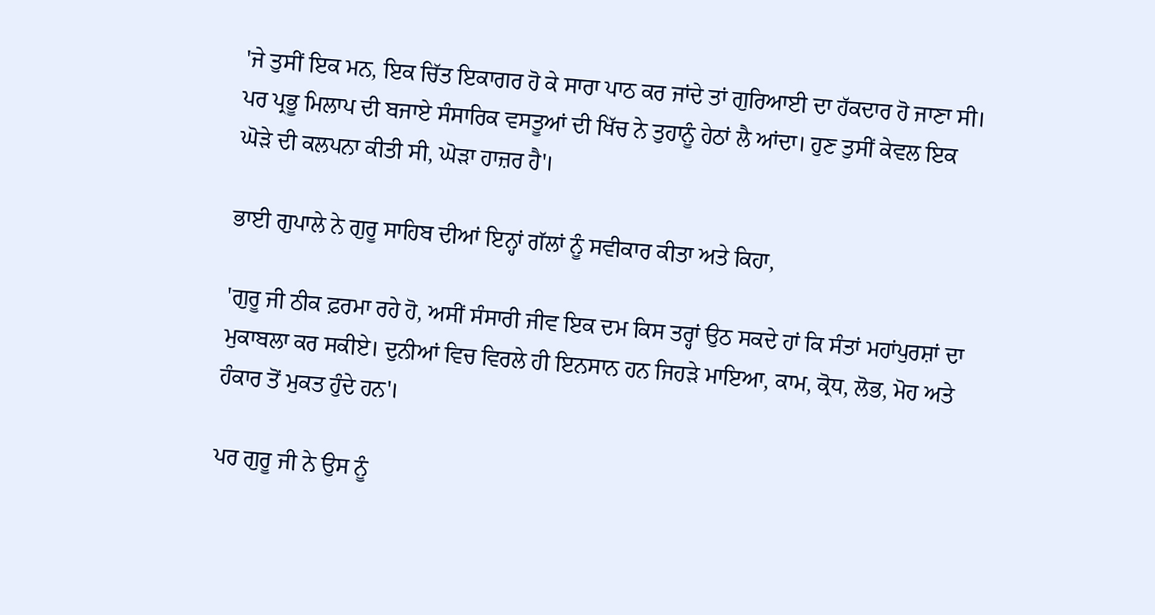'ਜੇ ਤੁਸੀਂ ਇਕ ਮਨ, ਇਕ ਚਿੱਤ ਇਕਾਗਰ ਹੋ ਕੇ ਸਾਰਾ ਪਾਠ ਕਰ ਜਾਂਦੇ ਤਾਂ ਗੁਰਿਆਈ ਦਾ ਹੱਕਦਾਰ ਹੋ ਜਾਣਾ ਸੀ। ਪਰ ਪ੍ਰਭੂ ਮਿਲਾਪ ਦੀ ਬਜਾਏ ਸੰਸਾਰਿਕ ਵਸਤੂਆਂ ਦੀ ਖਿੱਚ ਨੇ ਤੁਹਾਨੂੰ ਹੇਠਾਂ ਲੈ ਆਂਦਾ। ਹੁਣ ਤੁਸੀਂ ਕੇਵਲ ਇਕ ਘੋੜੇ ਦੀ ਕਲਪਨਾ ਕੀਤੀ ਸੀ, ਘੋੜਾ ਹਾਜ਼ਰ ਹੈ'।

ਭਾਈ ਗੁਪਾਲੇ ਨੇ ਗੁਰੂ ਸਾਹਿਬ ਦੀਆਂ ਇਨ੍ਹਾਂ ਗੱਲਾਂ ਨੂੰ ਸਵੀਕਾਰ ਕੀਤਾ ਅਤੇ ਕਿਹਾ,

'ਗੁਰੂ ਜੀ ਠੀਕ ਫ਼ਰਮਾ ਰਹੇ ਹੋ, ਅਸੀਂ ਸੰਸਾਰੀ ਜੀਵ ਇਕ ਦਮ ਕਿਸ ਤਰ੍ਹਾਂ ਉਠ ਸਕਦੇ ਹਾਂ ਕਿ ਸੰਤਾਂ ਮਹਾਂਪੁਰਸ਼ਾਂ ਦਾ ਮੁਕਾਬਲਾ ਕਰ ਸਕੀਏ। ਦੁਨੀਆਂ ਵਿਚ ਵਿਰਲੇ ਹੀ ਇਨਸਾਨ ਹਨ ਜਿਹੜੇ ਮਾਇਆ, ਕਾਮ, ਕ੍ਰੋਧ, ਲੋਭ, ਮੋਹ ਅਤੇ ਹੰਕਾਰ ਤੋਂ ਮੁਕਤ ਹੁੰਦੇ ਹਨ'।

ਪਰ ਗੁਰੂ ਜੀ ਨੇ ਉਸ ਨੂੰ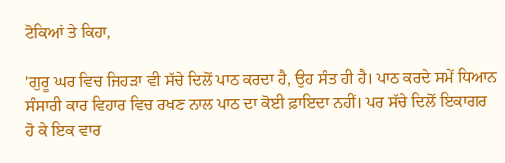ਟੋਕਿਆਂ ਤੇ ਕਿਹਾ,

'ਗੁਰੂ ਘਰ ਵਿਚ ਜਿਹੜਾ ਵੀ ਸੱਚੇ ਦਿਲੋਂ ਪਾਠ ਕਰਦਾ ਹੈ, ਉਹ ਸੰਤ ਹੀ ਹੈ। ਪਾਠ ਕਰਦੇ ਸਮੇਂ ਧਿਆਨ ਸੰਸਾਰੀ ਕਾਰ ਵਿਹਾਰ ਵਿਚ ਰਖਣ ਨਾਲ ਪਾਠ ਦਾ ਕੋਈ ਫ਼ਾਇਦਾ ਨਹੀਂ। ਪਰ ਸੱਚੇ ਦਿਲੋਂ ਇਕਾਗਰ ਹੋ ਕੇ ਇਕ ਵਾਰ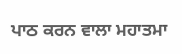ਪਾਠ ਕਰਨ ਵਾਲਾ ਮਹਾਤਮਾ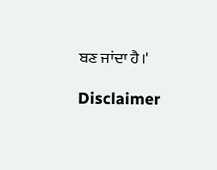ਬਣ ਜਾਂਦਾ ਹੈ।'

Disclaimer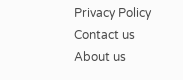Privacy Policy Contact us About us